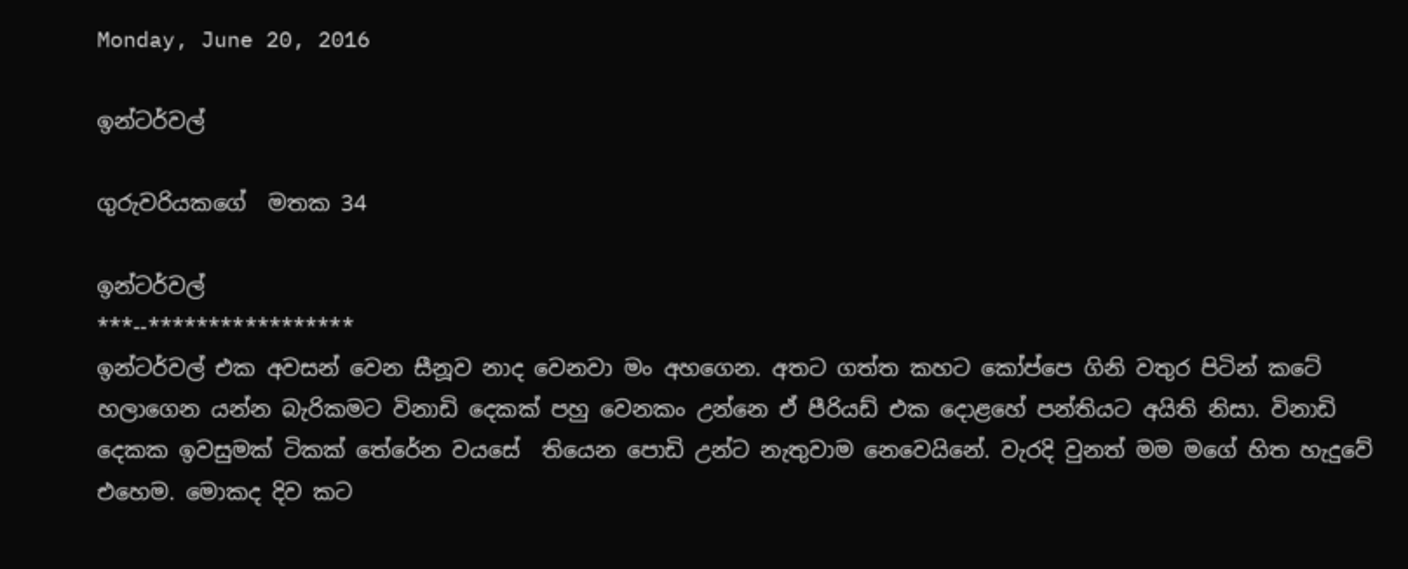Monday, June 20, 2016

ඉන්ටර්වල්

ගුරුවරියකගේ  මතක 34

ඉන්ටර්වල්
***--*****************
ඉන්ටර්වල් එක අවසන් වෙන සීනූව නාද වෙනවා මං අහගෙන. අතට ගත්ත කහට කෝප්පෙ ගිනි වතුර පිටින් කටේ හලාගෙන යන්න බැරිකමට විනාඩි දෙකක් පහු වෙනකං උන්නෙ ඒ පීරියඩ් එක දොළහේ පන්තියට අයිති නිසා. විනාඩි දෙකක ඉවසුමක් ටිකක් තේරේන වයසේ  තියෙන පොඩි උන්ට නැතුවාම නෙවෙයිනේ. වැරදි වුනත් මම මගේ හිත හැදුවේ එහෙම. මොකද දිව කට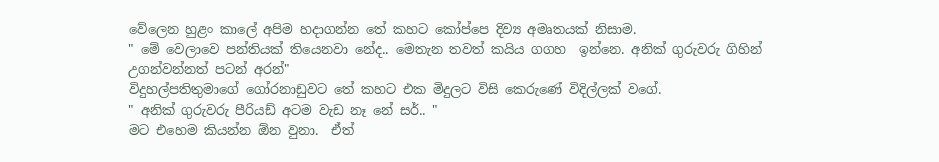වේලෙන හුළං කාලේ අපිම හදාගන්න තේ කහට කෝප්පෙ දිව්‍ය අමෘතයක් නිසාම.
" මේ වෙලාවෙ පන්තියක් තියෙනවා නේද.. මෙතැන තවත් කයිය ගගහ  ඉන්නෙ. අනික් ගුරුවරු ගිහින් උගන්වන්නත් පටන් අරන්"
විදුහල්පතිතුමාගේ ගෝරනාඩුවට තේ කහට එක මිදුලට විසි කෙරුණේ විදිල්ලක් වගේ.
" අනික් ගුරුවරු පීරියඩ් අටම වැඩ නෑ නේ සර්.. "
මට එහෙම කියන්න ඕන වුනා.  ඒත්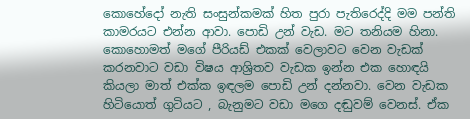කොහේදෝ නැති සංසුන්කමක් හිත පුරා පැතිරෙද්දි මම පන්ති කාමරයට එන්න ආවා. පොඩි උන් වැඩ. මට තනියම හිනා. කොහොමත් මගේ පීරියඩ් එකක් වෙලාවට වෙන වැඩක් කරනවාට වඩා විෂය ආශ්‍රිතව වැඩක ඉන්න එක හොඳයි කියලා මාත් එක්ක ඉඳලම පොඩි උන් දන්නවා. වෙන වැඩක හිටියොත් ගුටියට , බැනුමට වඩා මගෙ දඬුවම් වෙනස්. ඒක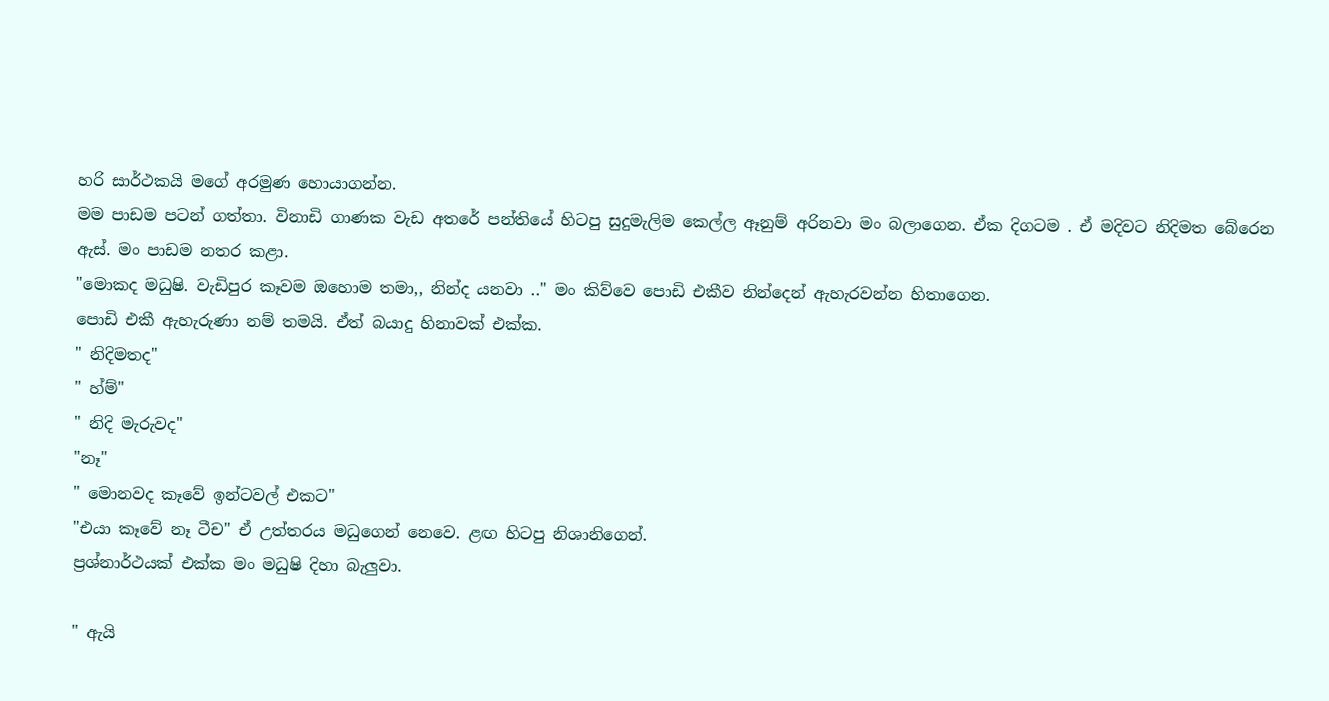හරි සාර්ථකයි මගේ අරමුණ හොයාගන්න.
මම පාඩම පටන් ගත්තා. විනාඩි ගාණක වැඩ අතරේ පන්තියේ හිටපු සුදුමැලිම කෙල්ල ඈනුම් අරිනවා මං බලාගෙන. ඒක දිගටම . ඒ මදිවට නිදිමත බේරෙන ඇස්. මං පාඩම නතර කළා.
"මොකද මධුෂි. වැඩිපුර කෑවම ඔහොම තමා,, නින්ද යනවා .." මං කිව්වෙ පොඩි එකීව නින්දෙන් ඇහැරවන්න හිතාගෙන.
පොඩි එකී ඇහැරුණා නම් තමයි. ඒත් බයාදු හිනාවක් එක්ක.
" නිදිමතද"
" හ්ම්"
" නිදි මැරුවද"
"නෑ"
" මොනවද කෑවේ ඉන්ටවල් එකට"
"එයා කෑවේ නෑ ටීච" ඒ උත්තරය මධුගෙන් නෙවෙ. ළඟ හිටපු නිශානිගෙන්.
ප්‍රශ්නාර්ථයක් එක්ක මං මධුෂි දිහා බැලුවා.

" ඇයි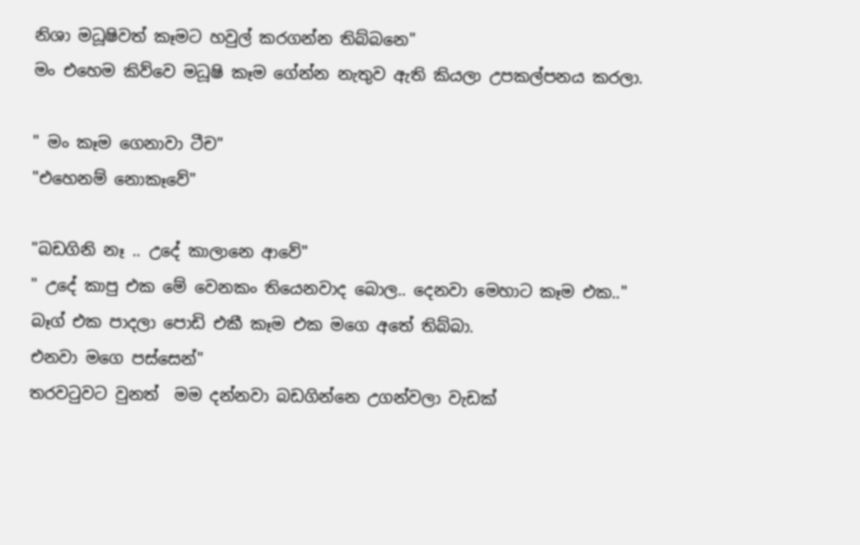නිශා මධූෂිවත් කෑමට හවුල් කරගන්න තිබ්බනෙ"
මං එහෙම කිව්වෙ මධූෂි කෑම ගේන්න නැතුව ඇති කියලා උපකල්පනය කරලා.

" මං කෑම ගෙනාවා ටීච"
"එහෙනම් නොකෑවේ"

"බඩගිනි නෑ .. උදේ කාලානෙ ආවේ"
" උදේ කාපු එක මේ වෙනකං තියෙනවාද බොල.. දෙනවා මෙහාට කෑම එක.."
බෑග් එක පාදලා පොඩි එකී කෑම එක මගෙ අතේ තිබ්බා.
එනවා මගෙ පස්සෙන්"
තරවටුවට වුනත්  මම දන්නවා බඩගින්නෙ උගන්වලා වැඩක්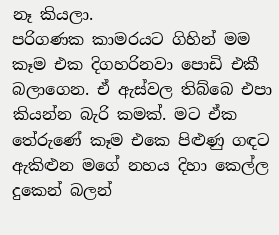නෑ කියලා.
පරිගණක කාමරයට ගිහින් මම කෑම එක දිගහරිනවා පොඩි එකී බලාගෙන. ඒ ඇස්වල තිබ්බෙ එපා කියන්න බැරි කමක්. මට ඒක තේරුණේ කෑම එකෙ පිළුණු ගඳට ඇකිළුන මගේ නහය දිහා කෙල්ල දුකෙන් බලන්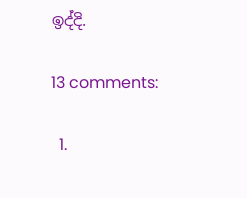ඉද්දි.

13 comments:

  1.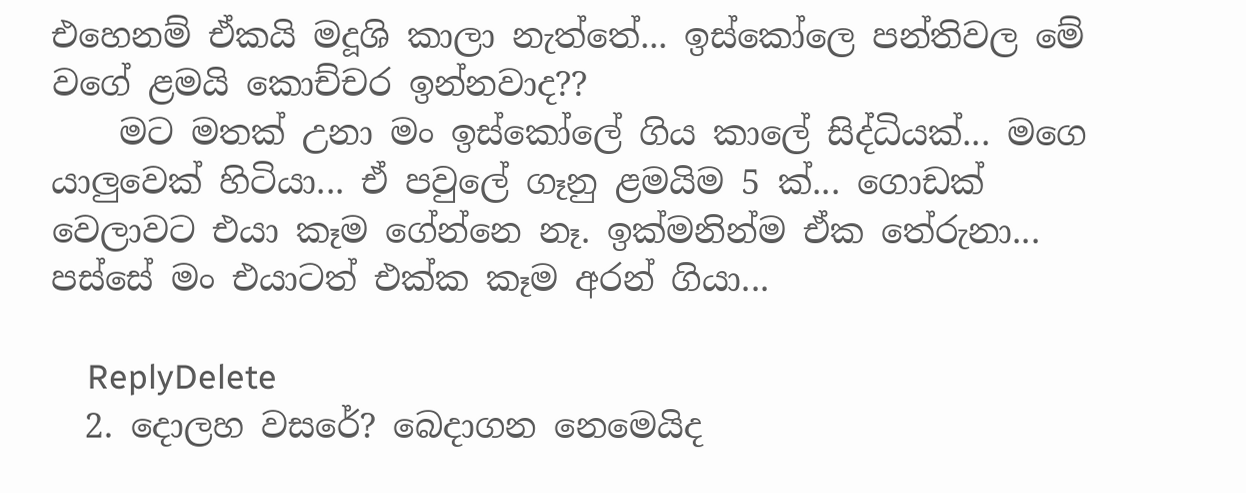එහෙනම් ඒකයි මදූශි කාලා නැත්තේ... ඉස්කෝලෙ පන්තිවල මේ වගේ ළමයි කොච්චර ඉන්නවාද??
    මට මතක් උනා මං ඉස්කෝලේ ගිය කාලේ සිද්ධියක්... මගෙ යාලුවෙක් හිටියා... ඒ පවුලේ ගෑනු ළමයිම 5 ක්... ගොඩක් වෙලාවට එයා කෑම ගේන්නෙ නෑ. ඉක්මනින්ම ඒක තේරුනා... පස්සේ මං එයාටත් එක්ක කෑම අරන් ගියා...

    ReplyDelete
  2. දොලහ වසරේ? බෙදාගන නෙමෙයිද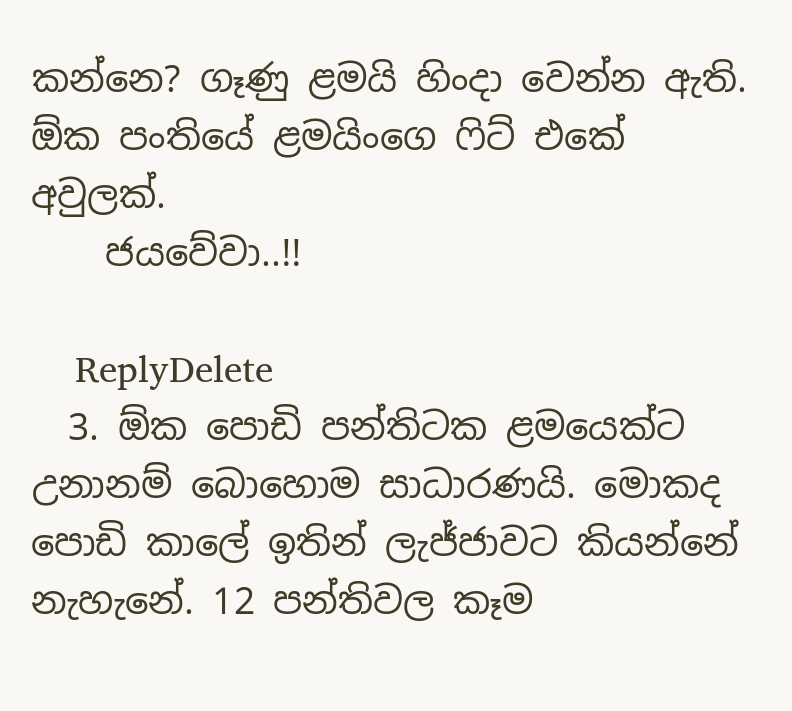කන්නෙ? ගෑණු ළමයි හිංදා වෙන්න ඇති. ඕක පංතියේ ළමයිංගෙ ෆිට් එකේ අවුලක්.
    ජයවේවා..!!

    ReplyDelete
  3. ඕක පොඩි පන්තිටක ළමයෙක්ට උනානම් බොහොම සාධාරණයි. මොකද පොඩි කාලේ ඉතින් ලැජ්ජාවට කියන්නේ නැහැනේ. 12 පන්තිවල කෑම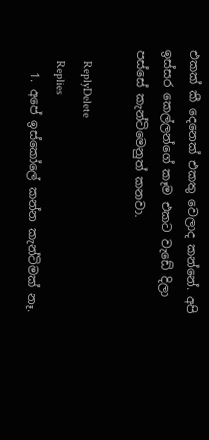එකක් කී දෙනෙක් එකතු වෙලාද කන්නේ. අපි ඉස්සර කෙල්ලන්ගේ කෑම එකට වැඩේ දිලා පස්සේ කැන්ටිමෙනුත් කනවා.

    ReplyDelete
    Replies
    1. අපේ ඉස්කෝලේ කන්න කැන්ටිමක් නෑ.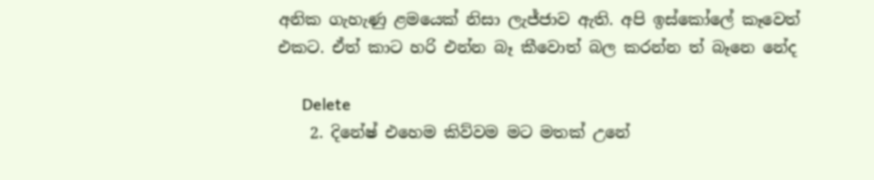අනික ගැහැණු ළමයෙක් නිසා ලැජ්ජාව ඇති. අපි ඉස්කෝලේ කෑවෙත් එකට. ඒත් කාට හරි එන්න බෑ කීවොත් බල කරන්න ත් බෑනෙ නේද

      Delete
    2. දිනේෂ් එහෙම කිව්වම මට මතක් උනේ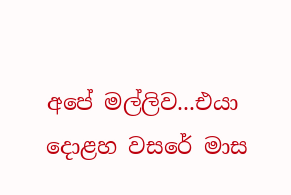අපේ මල්ලිව...එයා දොළහ වසරේ මාස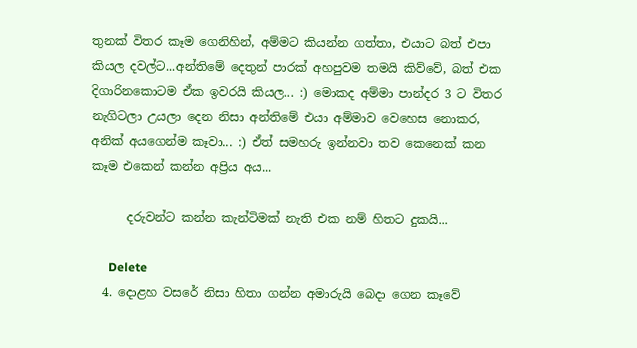තුනක් විතර කෑම ගෙනිහින්, අම්මට කියන්න ගත්තා, එයාට බත් එපා කියල දවල්ට...අන්තිමේ දෙතුන් පාරක් අහපුවම තමයි කිව්වේ, බත් එක දිගාරිනකොටම ඒක ඉවරයි කියල... :) මොකද අම්මා පාන්දර 3 ට විතර නැගිටලා උයලා දෙන නිසා අන්තිමේ එයා අම්මාව වෙහෙස නොකර, අනික් අයගෙන්ම කෑවා... :) ඒත් සමහරු ඉන්නවා තව කෙනෙක් කන කෑම එකෙන් කන්න අප්‍රිය අය...

      දරුවන්ට කන්න කැන්ටිමක් නැති එක නම් හිතට දුකයි...

      Delete
  4. දොළහ වසරේ නිසා හිතා ගන්න අමාරුයි බෙදා ගෙන කෑවේ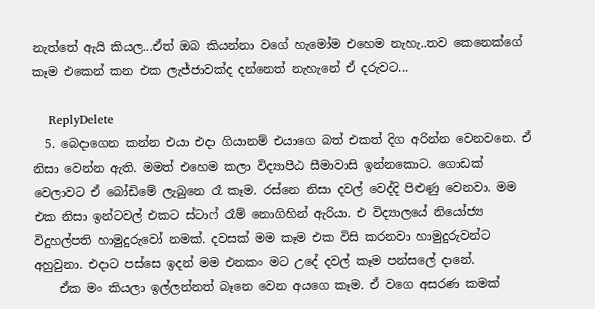නැත්තේ ඇයි කියල...ඒත් ඔබ කියන්නා වගේ හැමෝම එහෙම නැහැ..තව කෙනෙක්ගේ කෑම එකෙන් කන එක ලැජ්ජාවක්ද දන්නෙත් නැහැනේ ඒ දරුවට...

    ReplyDelete
  5. බෙදාගෙන කන්න එයා එදා ගියානම් එයාගෙ බත් එකත් දිග අරින්න වෙනවනෙ. ඒ නිසා වෙන්න ඇති. මමත් එහෙම කලා විද්‍යාපීඨ සීමාවාසි ඉන්නකොට. ගොඩක් වෙලාවට ඒ බෝඩිමේ ලැබුනෙ රෑ කෑම. රස්නෙ නිසා දවල් වෙද්දි පිළුණු වෙනවා. මම එක නිසා ඉන්ටවල් එකට ස්ටාෆ් රෑම් නොගිහින් ඇරියා. එ විද්‍යාලයේ නියෝජ්‍ය විදුහල්පති හාමුදුරුවෝ නමක්. දවසක් මම කෑම එක විසි කරනවා හාමුදුරුවන්ට අහුවුනා. එදාට පස්සෙ ඉදන් මම එනකං මට උදේ දවල් කෑම පන්සලේ දානේ.
    ඒක මං කියලා ඉල්ලන්නත් බෑනෙ වෙන අයගෙ කෑම. ඒ වගෙ අසරණ කමක්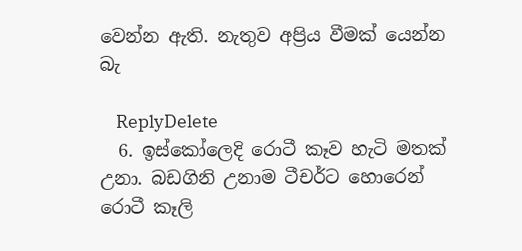වෙන්න ඇති. නැතුව අප්‍රිය වීමක් යෙන්න බැ

    ReplyDelete
  6. ඉස්කෝලෙදි රොටී කෑව හැටි මතක් උනා. බඩගිනි උනාම ටීචර්ට හොරෙන් රොටී කෑලි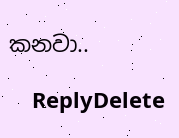කනවා..

    ReplyDelete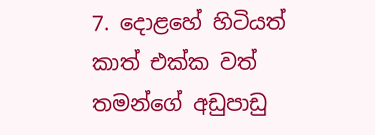7. දොළහේ හිටියත් කාත් එක්ක වත් තමන්ගේ අඩුපාඩු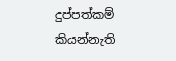දුප්පත්කම් කියන්නැති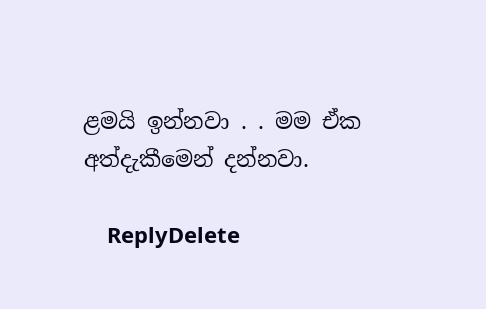ළමයි ඉන්නවා . . මම ඒක අත්දැකීමෙන් දන්නවා.

    ReplyDelete